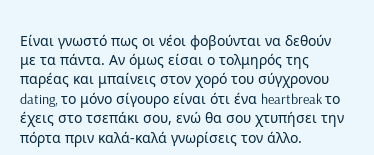Είναι γνωστό πως οι νέοι φοβούνται να δεθούν με τα πάντα. Αν όμως είσαι ο τολμηρός της παρέας και μπαίνεις στον χορό του σύγχρονου dating, το μόνο σίγουρο είναι ότι ένα heartbreak το έχεις στο τσεπάκι σου, ενώ θα σου χτυπήσει την πόρτα πριν καλά-καλά γνωρίσεις τον άλλο.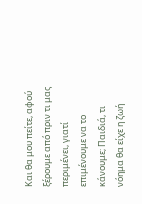Και θα μου πείτε, αφού ξέρουμε από πριν τι μας περιμένει, γιατί επιμένουμε να το κάνουμε; Παιδιά, τι νόημα θα είχε η ζωή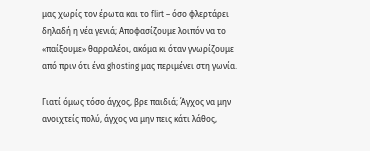μας χωρίς τον έρωτα και το flirt – όσο φλερτάρει δηλαδή η νέα γενιά; Αποφασίζουμε λοιπόν να το «παίξουμε» θαρραλέοι, ακόμα κι όταν γνωρίζουμε από πριν ότι ένα ghosting μας περιμένει στη γωνία.

Γιατί όμως τόσο άγχος, βρε παιδιά; Άγχος να μην ανοιχτείς πολύ, άγχος να μην πεις κάτι λάθος,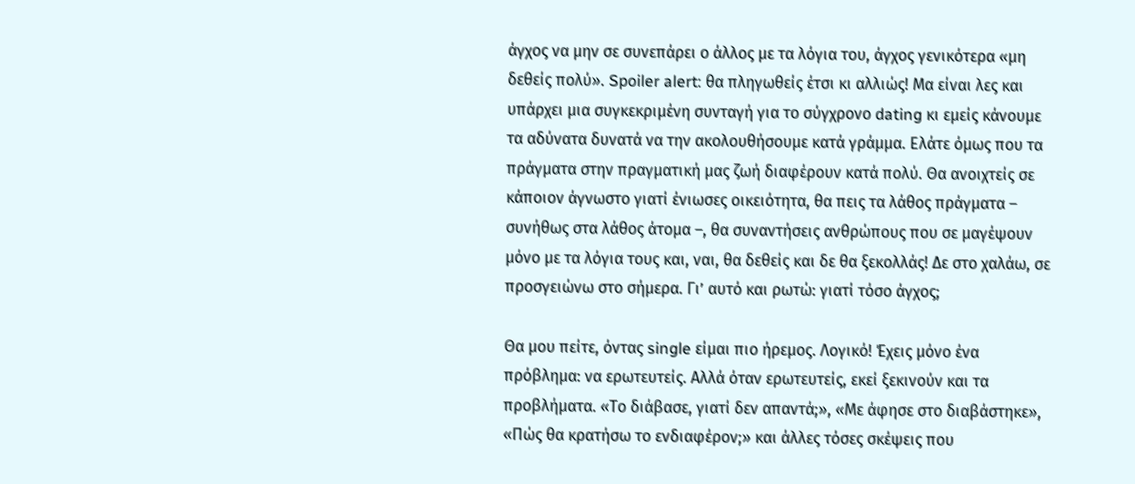άγχος να μην σε συνεπάρει ο άλλος με τα λόγια του, άγχος γενικότερα «μη δεθείς πολύ». Spoiler alert: θα πληγωθείς έτσι κι αλλιώς! Μα είναι λες και υπάρχει μια συγκεκριμένη συνταγή για το σύγχρονο dating κι εμείς κάνουμε τα αδύνατα δυνατά να την ακολουθήσουμε κατά γράμμα. Ελάτε όμως που τα πράγματα στην πραγματική μας ζωή διαφέρουν κατά πολύ. Θα ανοιχτείς σε κάποιον άγνωστο γιατί ένιωσες οικειότητα, θα πεις τα λάθος πράγματα – συνήθως στα λάθος άτομα –, θα συναντήσεις ανθρώπους που σε μαγέψουν μόνο με τα λόγια τους και, ναι, θα δεθείς και δε θα ξεκολλάς! Δε στο χαλάω, σε προσγειώνω στο σήμερα. Γι’ αυτό και ρωτώ: γιατί τόσο άγχος;

Θα μου πείτε, όντας single είμαι πιο ήρεμος. Λογικό! Έχεις μόνο ένα πρόβλημα: να ερωτευτείς. Αλλά όταν ερωτευτείς, εκεί ξεκινούν και τα προβλήματα. «Το διάβασε, γιατί δεν απαντά;», «Με άφησε στο διαβάστηκε», «Πώς θα κρατήσω το ενδιαφέρον;» και άλλες τόσες σκέψεις που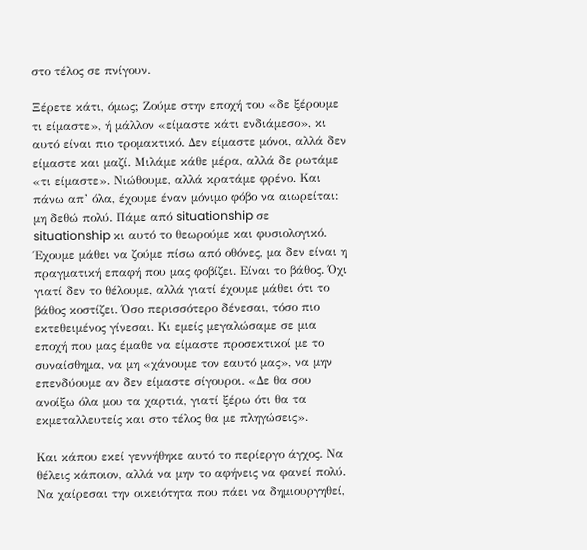στο τέλος σε πνίγουν.

Ξέρετε κάτι, όμως; Ζούμε στην εποχή του «δε ξέρουμε τι είμαστε», ή μάλλον «είμαστε κάτι ενδιάμεσο», κι αυτό είναι πιο τρομακτικό. Δεν είμαστε μόνοι, αλλά δεν είμαστε και μαζί. Μιλάμε κάθε μέρα, αλλά δε ρωτάμε «τι είμαστε». Νιώθουμε, αλλά κρατάμε φρένο. Και πάνω απ’ όλα, έχουμε έναν μόνιμο φόβο να αιωρείται: μη δεθώ πολύ. Πάμε από situationship σε situationship κι αυτό το θεωρούμε και φυσιολογικό. Έχουμε μάθει να ζούμε πίσω από οθόνες, μα δεν είναι η πραγματική επαφή που μας φοβίζει. Είναι το βάθος. Όχι γιατί δεν το θέλουμε, αλλά γιατί έχουμε μάθει ότι το βάθος κοστίζει. Όσο περισσότερο δένεσαι, τόσο πιο εκτεθειμένος γίνεσαι. Κι εμείς μεγαλώσαμε σε μια εποχή που μας έμαθε να είμαστε προσεκτικοί με το συναίσθημα, να μη «χάνουμε τον εαυτό μας», να μην επενδύουμε αν δεν είμαστε σίγουροι. «Δε θα σου ανοίξω όλα μου τα χαρτιά, γιατί ξέρω ότι θα τα εκμεταλλευτείς και στο τέλος θα με πληγώσεις».

Και κάπου εκεί γεννήθηκε αυτό το περίεργο άγχος. Να θέλεις κάποιον, αλλά να μην το αφήνεις να φανεί πολύ. Να χαίρεσαι την οικειότητα που πάει να δημιουργηθεί,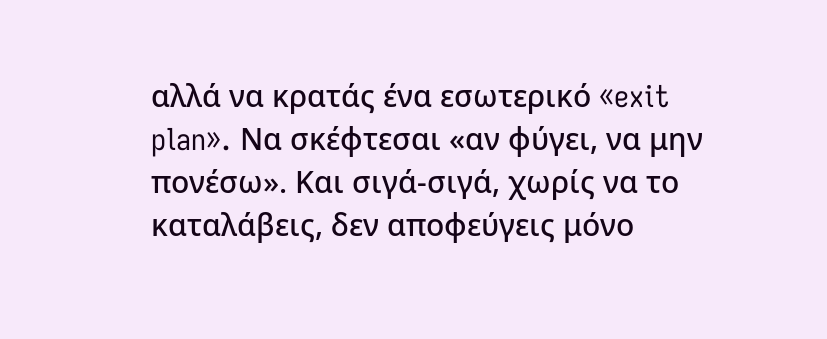αλλά να κρατάς ένα εσωτερικό «exit plan». Να σκέφτεσαι «αν φύγει, να μην πονέσω». Και σιγά-σιγά, χωρίς να το καταλάβεις, δεν αποφεύγεις μόνο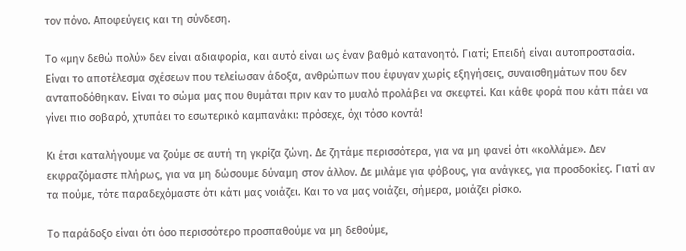τον πόνο. Αποφεύγεις και τη σύνδεση.

Το «μην δεθώ πολύ» δεν είναι αδιαφορία, και αυτό είναι ως έναν βαθμό κατανοητό. Γιατί; Επειδή είναι αυτοπροστασία. Είναι το αποτέλεσμα σχέσεων που τελείωσαν άδοξα, ανθρώπων που έφυγαν χωρίς εξηγήσεις, συναισθημάτων που δεν ανταποδόθηκαν. Είναι το σώμα μας που θυμάται πριν καν το μυαλό προλάβει να σκεφτεί. Και κάθε φορά που κάτι πάει να γίνει πιο σοβαρό, χτυπάει το εσωτερικό καμπανάκι: πρόσεχε, όχι τόσο κοντά!

Κι έτσι καταλήγουμε να ζούμε σε αυτή τη γκρίζα ζώνη. Δε ζητάμε περισσότερα, για να μη φανεί ότι «κολλάμε». Δεν εκφραζόμαστε πλήρως, για να μη δώσουμε δύναμη στον άλλον. Δε μιλάμε για φόβους, για ανάγκες, για προσδοκίες. Γιατί αν τα πούμε, τότε παραδεχόμαστε ότι κάτι μας νοιάζει. Και το να μας νοιάζει, σήμερα, μοιάζει ρίσκο.

Το παράδοξο είναι ότι όσο περισσότερο προσπαθούμε να μη δεθούμε,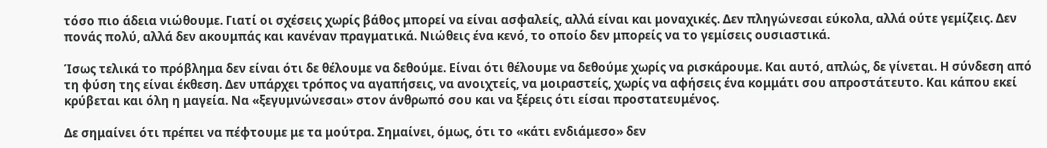τόσο πιο άδεια νιώθουμε. Γιατί οι σχέσεις χωρίς βάθος μπορεί να είναι ασφαλείς, αλλά είναι και μοναχικές. Δεν πληγώνεσαι εύκολα, αλλά ούτε γεμίζεις. Δεν πονάς πολύ, αλλά δεν ακουμπάς και κανέναν πραγματικά. Νιώθεις ένα κενό, το οποίο δεν μπορείς να το γεμίσεις ουσιαστικά.

Ίσως τελικά το πρόβλημα δεν είναι ότι δε θέλουμε να δεθούμε. Είναι ότι θέλουμε να δεθούμε χωρίς να ρισκάρουμε. Και αυτό, απλώς, δε γίνεται. Η σύνδεση από τη φύση της είναι έκθεση. Δεν υπάρχει τρόπος να αγαπήσεις, να ανοιχτείς, να μοιραστείς, χωρίς να αφήσεις ένα κομμάτι σου απροστάτευτο. Και κάπου εκεί κρύβεται και όλη η μαγεία. Να «ξεγυμνώνεσαι» στον άνθρωπό σου και να ξέρεις ότι είσαι προστατευμένος.

Δε σημαίνει ότι πρέπει να πέφτουμε με τα μούτρα. Σημαίνει, όμως, ότι το «κάτι ενδιάμεσο» δεν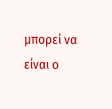μπορεί να είναι ο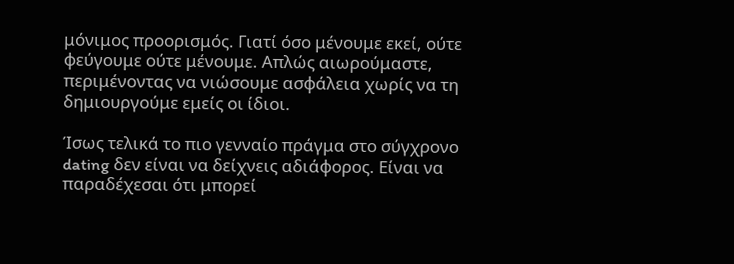μόνιμος προορισμός. Γιατί όσο μένουμε εκεί, ούτε φεύγουμε ούτε μένουμε. Απλώς αιωρούμαστε, περιμένοντας να νιώσουμε ασφάλεια χωρίς να τη δημιουργούμε εμείς οι ίδιοι.

Ίσως τελικά το πιο γενναίο πράγμα στο σύγχρονο dating δεν είναι να δείχνεις αδιάφορος. Είναι να παραδέχεσαι ότι μπορεί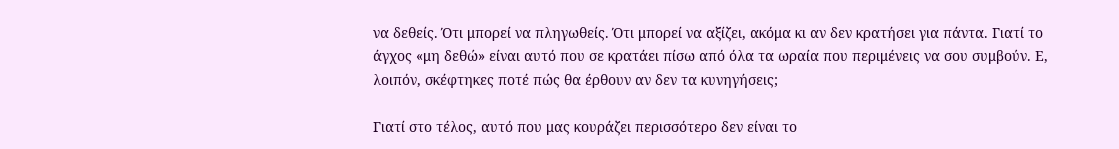να δεθείς. Ότι μπορεί να πληγωθείς. Ότι μπορεί να αξίζει, ακόμα κι αν δεν κρατήσει για πάντα. Γιατί το άγχος «μη δεθώ» είναι αυτό που σε κρατάει πίσω από όλα τα ωραία που περιμένεις να σου συμβούν. Ε, λοιπόν, σκέφτηκες ποτέ πώς θα έρθουν αν δεν τα κυνηγήσεις;

Γιατί στο τέλος, αυτό που μας κουράζει περισσότερο δεν είναι το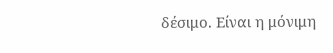δέσιμο. Είναι η μόνιμη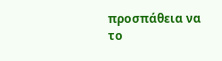προσπάθεια να το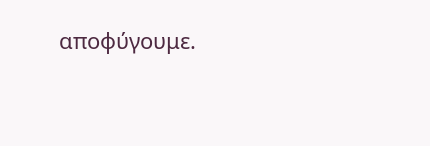αποφύγουμε.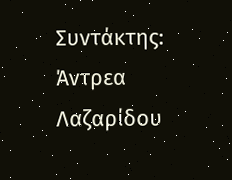Συντάκτης: Άντρεα Λαζαρίδου